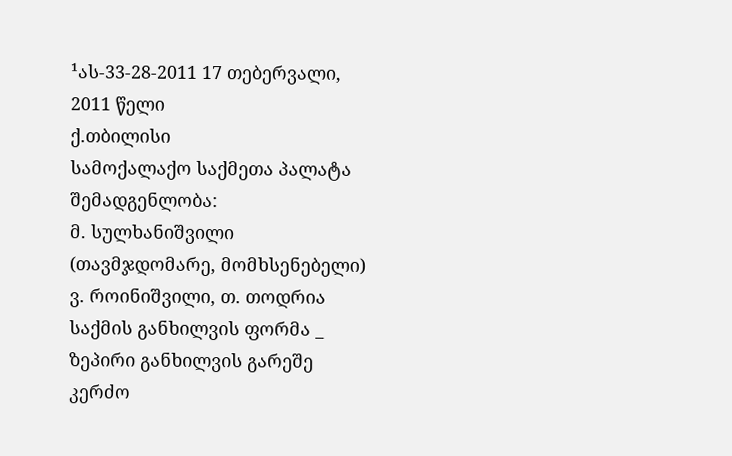¹ას-33-28-2011 17 თებერვალი, 2011 წელი
ქ.თბილისი
სამოქალაქო საქმეთა პალატა
შემადგენლობა:
მ. სულხანიშვილი (თავმჯდომარე, მომხსენებელი)
ვ. როინიშვილი, თ. თოდრია
საქმის განხილვის ფორმა _ ზეპირი განხილვის გარეშე
კერძო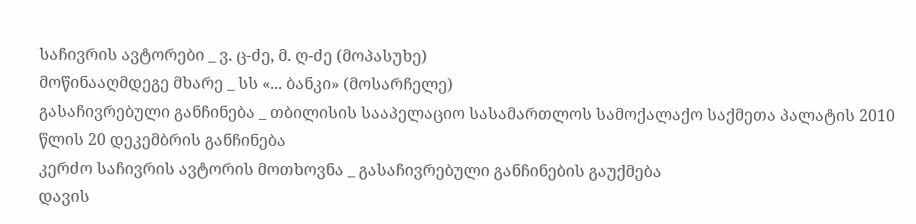საჩივრის ავტორები _ ვ. ც-ძე, მ. ღ-ძე (მოპასუხე)
მოწინააღმდეგე მხარე _ სს «... ბანკი» (მოსარჩელე)
გასაჩივრებული განჩინება _ თბილისის სააპელაციო სასამართლოს სამოქალაქო საქმეთა პალატის 2010 წლის 20 დეკემბრის განჩინება
კერძო საჩივრის ავტორის მოთხოვნა _ გასაჩივრებული განჩინების გაუქმება
დავის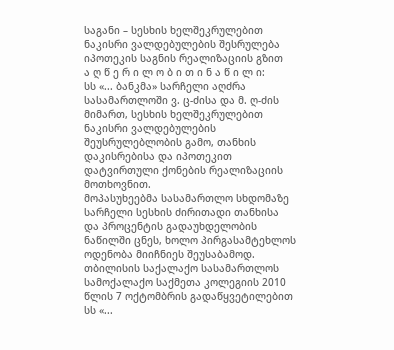საგანი – სესხის ხელშეკრულებით ნაკისრი ვალდებულების შესრულება იპოთეკის საგნის რეალიზაციის გზით
ა ღ წ ე რ ი ლ ო ბ ი თ ი ნ ა წ ი ლ ი:
სს «... ბანკმა» სარჩელი აღძრა სასამართლოში ვ. ც-ძისა და მ. ღ-ძის მიმართ, სესხის ხელშეკრულებით ნაკისრი ვალდებულების შეუსრულებლობის გამო, თანხის დაკისრებისა და იპოთეკით დატვირთული ქონების რეალიზაციის მოთხოვნით.
მოპასუხეებმა სასამართლო სხდომაზე სარჩელი სესხის ძირითადი თანხისა და პროცენტის გადაუხდელობის ნაწილში ცნეს, ხოლო პირგასამტეხლოს ოდენობა მიიჩნიეს შეუსაბამოდ.
თბილისის საქალაქო სასამართლოს სამოქალაქო საქმეთა კოლეგიის 2010 წლის 7 ოქტომბრის გადაწყვეტილებით სს «...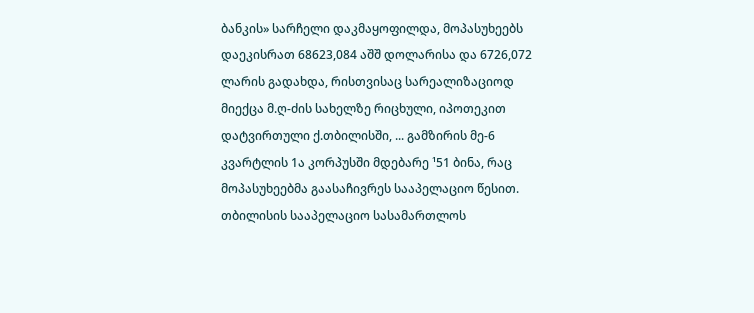ბანკის» სარჩელი დაკმაყოფილდა, მოპასუხეებს დაეკისრათ 68623,084 აშშ დოლარისა და 6726,072 ლარის გადახდა, რისთვისაც სარეალიზაციოდ მიექცა მ.ღ-ძის სახელზე რიცხული, იპოთეკით დატვირთული ქ.თბილისში, ... გამზირის მე-6 კვარტლის 1ა კორპუსში მდებარე ¹51 ბინა, რაც მოპასუხეებმა გაასაჩივრეს სააპელაციო წესით.
თბილისის სააპელაციო სასამართლოს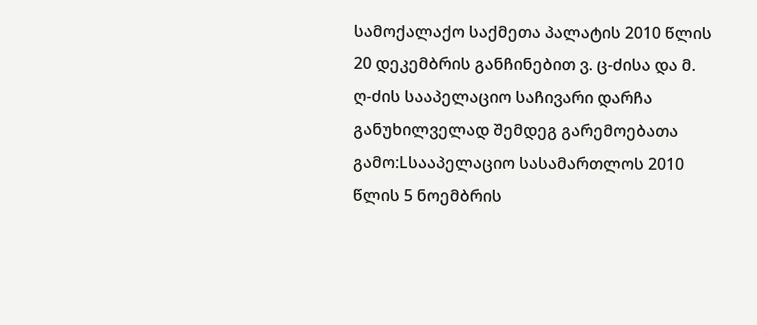სამოქალაქო საქმეთა პალატის 2010 წლის 20 დეკემბრის განჩინებით ვ. ც-ძისა და მ. ღ-ძის სააპელაციო საჩივარი დარჩა განუხილველად შემდეგ გარემოებათა გამო:Lსააპელაციო სასამართლოს 2010 წლის 5 ნოემბრის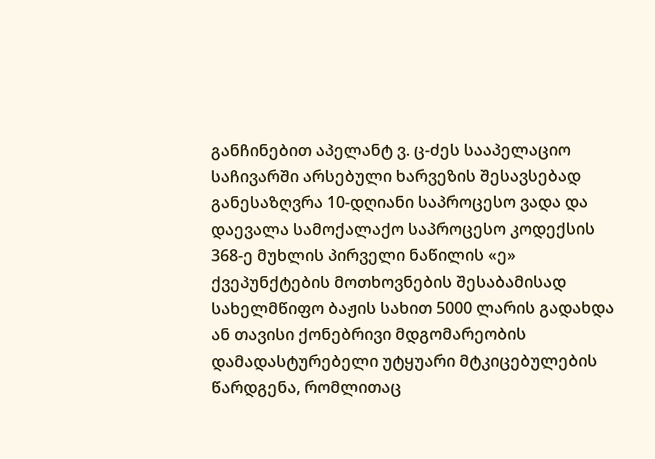განჩინებით აპელანტ ვ. ც-ძეს სააპელაციო საჩივარში არსებული ხარვეზის შესავსებად განესაზღვრა 10-დღიანი საპროცესო ვადა და დაევალა სამოქალაქო საპროცესო კოდექსის 368-ე მუხლის პირველი ნაწილის «ე» ქვეპუნქტების მოთხოვნების შესაბამისად სახელმწიფო ბაჟის სახით 5000 ლარის გადახდა ან თავისი ქონებრივი მდგომარეობის დამადასტურებელი უტყუარი მტკიცებულების წარდგენა, რომლითაც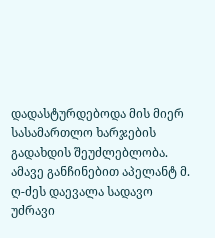დადასტურდებოდა მის მიერ სასამართლო ხარჯების გადახდის შეუძლებლობა. ამავე განჩინებით აპელანტ მ. ღ-ძეს დაევალა სადავო უძრავი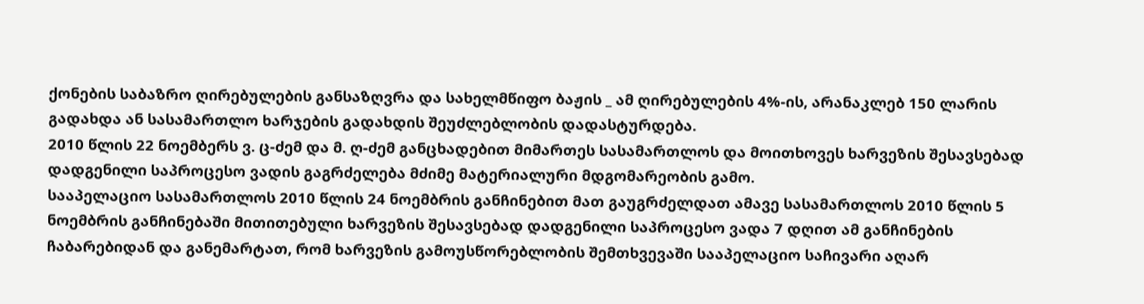ქონების საბაზრო ღირებულების განსაზღვრა და სახელმწიფო ბაჟის _ ამ ღირებულების 4%-ის, არანაკლებ 150 ლარის გადახდა ან სასამართლო ხარჯების გადახდის შეუძლებლობის დადასტურდება.
2010 წლის 22 ნოემბერს ვ. ც-ძემ და მ. ღ-ძემ განცხადებით მიმართეს სასამართლოს და მოითხოვეს ხარვეზის შესავსებად დადგენილი საპროცესო ვადის გაგრძელება მძიმე მატერიალური მდგომარეობის გამო.
სააპელაციო სასამართლოს 2010 წლის 24 ნოემბრის განჩინებით მათ გაუგრძელდათ ამავე სასამართლოს 2010 წლის 5 ნოემბრის განჩინებაში მითითებული ხარვეზის შესავსებად დადგენილი საპროცესო ვადა 7 დღით ამ განჩინების ჩაბარებიდან და განემარტათ, რომ ხარვეზის გამოუსწორებლობის შემთხვევაში სააპელაციო საჩივარი აღარ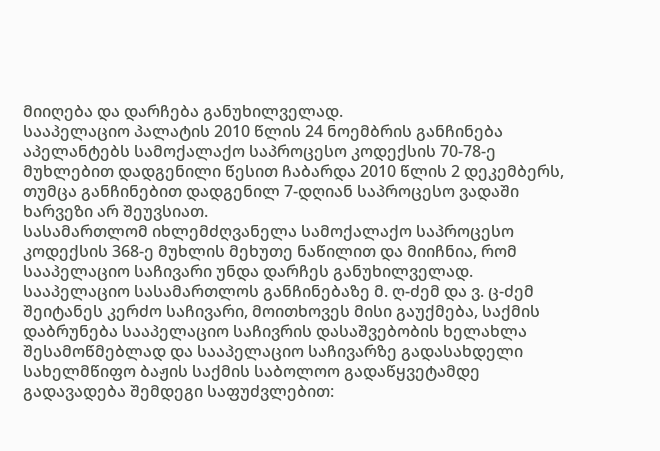მიიღება და დარჩება განუხილველად.
სააპელაციო პალატის 2010 წლის 24 ნოემბრის განჩინება აპელანტებს სამოქალაქო საპროცესო კოდექსის 70-78-ე მუხლებით დადგენილი წესით ჩაბარდა 2010 წლის 2 დეკემბერს, თუმცა განჩინებით დადგენილ 7-დღიან საპროცესო ვადაში ხარვეზი არ შეუვსიათ.
სასამართლომ იხლემძღვანელა სამოქალაქო საპროცესო კოდექსის 368-ე მუხლის მეხუთე ნაწილით და მიიჩნია, რომ სააპელაციო საჩივარი უნდა დარჩეს განუხილველად.
სააპელაციო სასამართლოს განჩინებაზე მ. ღ-ძემ და ვ. ც-ძემ შეიტანეს კერძო საჩივარი, მოითხოვეს მისი გაუქმება, საქმის დაბრუნება სააპელაციო საჩივრის დასაშვებობის ხელახლა შესამოწმებლად და სააპელაციო საჩივარზე გადასახდელი სახელმწიფო ბაჟის საქმის საბოლოო გადაწყვეტამდე გადავადება შემდეგი საფუძვლებით: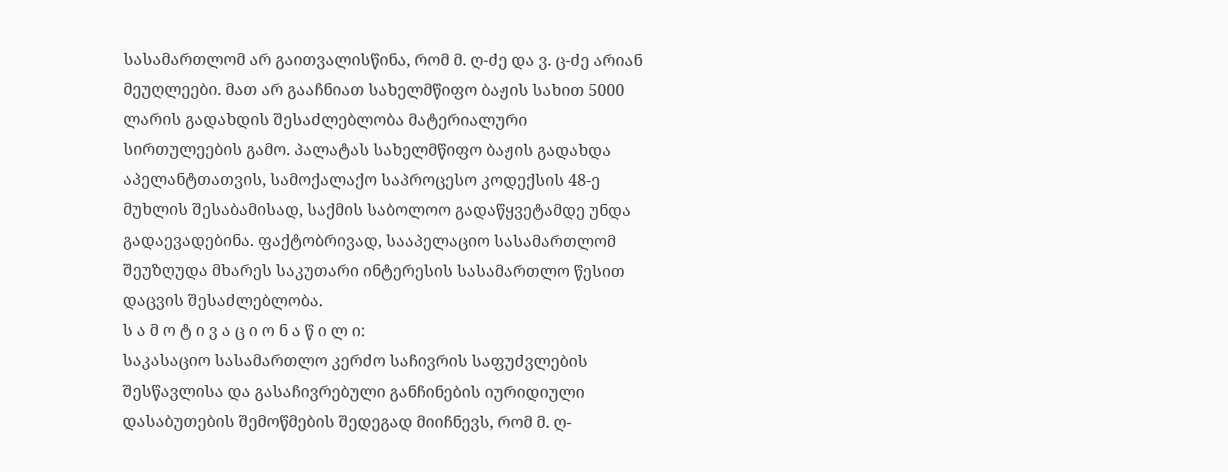სასამართლომ არ გაითვალისწინა, რომ მ. ღ-ძე და ვ. ც-ძე არიან მეუღლეები. მათ არ გააჩნიათ სახელმწიფო ბაჟის სახით 5000 ლარის გადახდის შესაძლებლობა მატერიალური სირთულეების გამო. პალატას სახელმწიფო ბაჟის გადახდა აპელანტთათვის, სამოქალაქო საპროცესო კოდექსის 48-ე მუხლის შესაბამისად, საქმის საბოლოო გადაწყვეტამდე უნდა გადაევადებინა. ფაქტობრივად, სააპელაციო სასამართლომ შეუზღუდა მხარეს საკუთარი ინტერესის სასამართლო წესით დაცვის შესაძლებლობა.
ს ა მ ო ტ ი ვ ა ც ი ო ნ ა წ ი ლ ი:
საკასაციო სასამართლო კერძო საჩივრის საფუძვლების შესწავლისა და გასაჩივრებული განჩინების იურიდიული დასაბუთების შემოწმების შედეგად მიიჩნევს, რომ მ. ღ-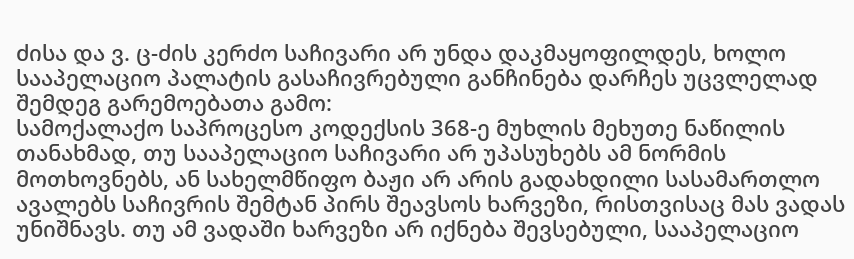ძისა და ვ. ც-ძის კერძო საჩივარი არ უნდა დაკმაყოფილდეს, ხოლო სააპელაციო პალატის გასაჩივრებული განჩინება დარჩეს უცვლელად შემდეგ გარემოებათა გამო:
სამოქალაქო საპროცესო კოდექსის 368-ე მუხლის მეხუთე ნაწილის თანახმად, თუ სააპელაციო საჩივარი არ უპასუხებს ამ ნორმის მოთხოვნებს, ან სახელმწიფო ბაჟი არ არის გადახდილი სასამართლო ავალებს საჩივრის შემტან პირს შეავსოს ხარვეზი, რისთვისაც მას ვადას უნიშნავს. თუ ამ ვადაში ხარვეზი არ იქნება შევსებული, სააპელაციო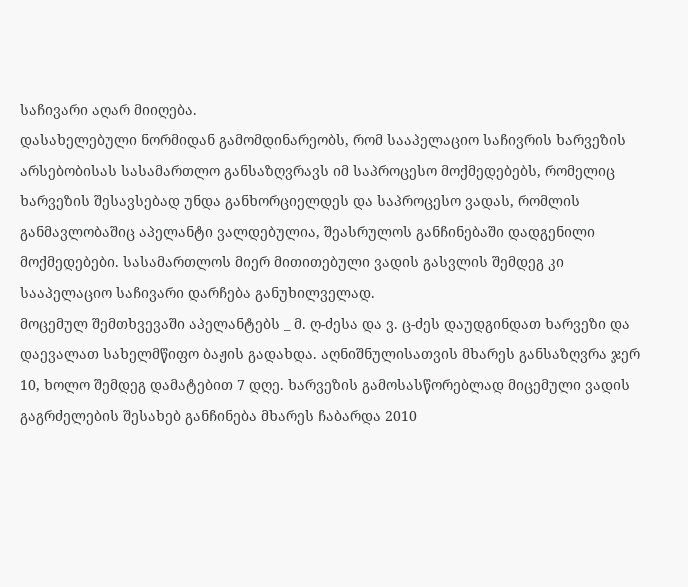საჩივარი აღარ მიიღება.
დასახელებული ნორმიდან გამომდინარეობს, რომ სააპელაციო საჩივრის ხარვეზის არსებობისას სასამართლო განსაზღვრავს იმ საპროცესო მოქმედებებს, რომელიც ხარვეზის შესავსებად უნდა განხორციელდეს და საპროცესო ვადას, რომლის განმავლობაშიც აპელანტი ვალდებულია, შეასრულოს განჩინებაში დადგენილი მოქმედებები. სასამართლოს მიერ მითითებული ვადის გასვლის შემდეგ კი სააპელაციო საჩივარი დარჩება განუხილველად.
მოცემულ შემთხვევაში აპელანტებს _ მ. ღ-ძესა და ვ. ც-ძეს დაუდგინდათ ხარვეზი და დაევალათ სახელმწიფო ბაჟის გადახდა. აღნიშნულისათვის მხარეს განსაზღვრა ჯერ 10, ხოლო შემდეგ დამატებით 7 დღე. ხარვეზის გამოსასწორებლად მიცემული ვადის გაგრძელების შესახებ განჩინება მხარეს ჩაბარდა 2010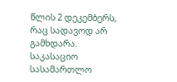წლის 2 დეკემბერს, რაც სადავოდ არ გამხდარა.
საკასაციო სასამართლო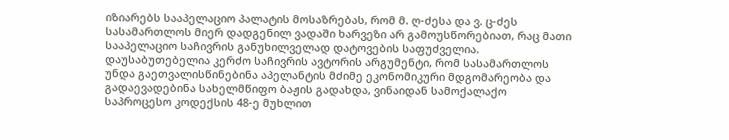იზიარებს სააპელაციო პალატის მოსაზრებას, რომ მ. ღ-ძესა და ვ. ც-ძეს სასამართლოს მიერ დადგენილ ვადაში ხარვეზი არ გამოუსწორებიათ, რაც მათი სააპელაციო საჩივრის განუხილველად დატოვების საფუძველია.
დაუსაბუთებელია კერძო საჩივრის ავტორის არგუმენტი, რომ სასამართლოს უნდა გაეთვალისწინებინა აპელანტის მძიმე ეკონომიკური მდგომარეობა და გადაევადებინა სახელმწიფო ბაჟის გადახდა, ვინაიდან სამოქალაქო საპროცესო კოდექსის 48-ე მუხლით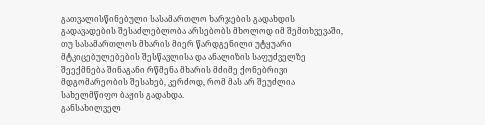გათვალისწინებული სასამართლო ხარჯების გადახდის გადავადების შესაძლებლობა არსებობს მხოლოდ იმ შემთხვევაში, თუ სასამართლოს მხარის მიერ წარდგენილი უტყუარი მტკიცებულებების შესწავლისა და ანალიზის საფუძველზე შეექმნება შინაგანი რწმენა მხარის მძიმე ქონებრივი მდგომარეობის შესახებ, კერძოდ, რომ მას არ შეუძლია სახელმწიფო ბაჟის გადახდა.
განსახილველ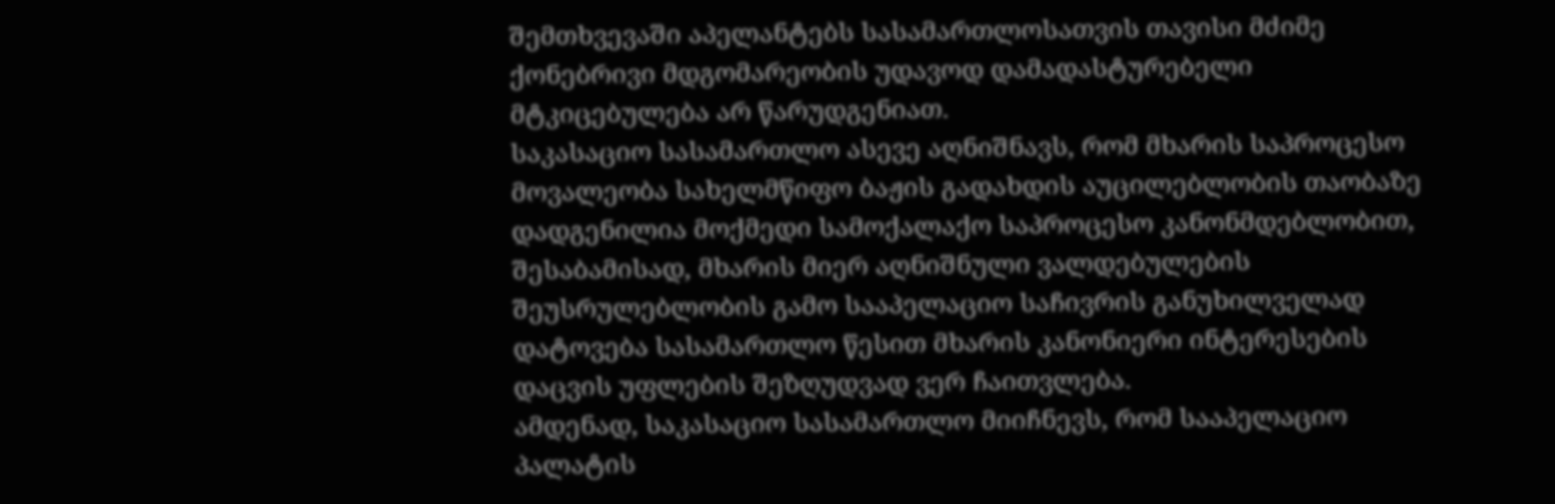შემთხვევაში აპელანტებს სასამართლოსათვის თავისი მძიმე ქონებრივი მდგომარეობის უდავოდ დამადასტურებელი მტკიცებულება არ წარუდგენიათ.
საკასაციო სასამართლო ასევე აღნიშნავს, რომ მხარის საპროცესო მოვალეობა სახელმწიფო ბაჟის გადახდის აუცილებლობის თაობაზე დადგენილია მოქმედი სამოქალაქო საპროცესო კანონმდებლობით, შესაბამისად, მხარის მიერ აღნიშნული ვალდებულების შეუსრულებლობის გამო სააპელაციო საჩივრის განუხილველად დატოვება სასამართლო წესით მხარის კანონიერი ინტერესების დაცვის უფლების შეზღუდვად ვერ ჩაითვლება.
ამდენად, საკასაციო სასამართლო მიიჩნევს, რომ სააპელაციო პალატის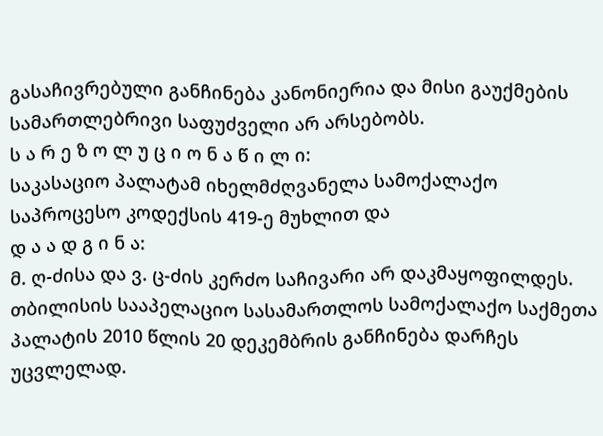გასაჩივრებული განჩინება კანონიერია და მისი გაუქმების სამართლებრივი საფუძველი არ არსებობს.
ს ა რ ე ზ ო ლ უ ც ი ო ნ ა წ ი ლ ი:
საკასაციო პალატამ იხელმძღვანელა სამოქალაქო საპროცესო კოდექსის 419-ე მუხლით და
დ ა ა დ გ ი ნ ა:
მ. ღ-ძისა და ვ. ც-ძის კერძო საჩივარი არ დაკმაყოფილდეს.
თბილისის სააპელაციო სასამართლოს სამოქალაქო საქმეთა პალატის 2010 წლის 20 დეკემბრის განჩინება დარჩეს უცვლელად.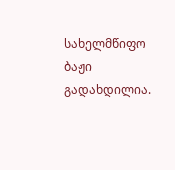სახელმწიფო ბაჟი გადახდილია.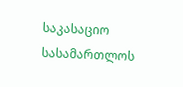საკასაციო სასამართლოს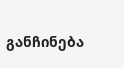განჩინება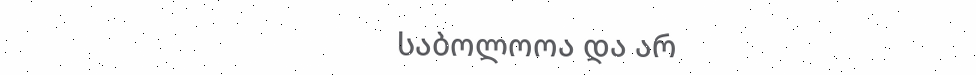საბოლოოა და არ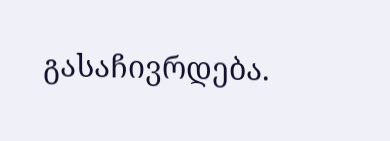გასაჩივრდება.